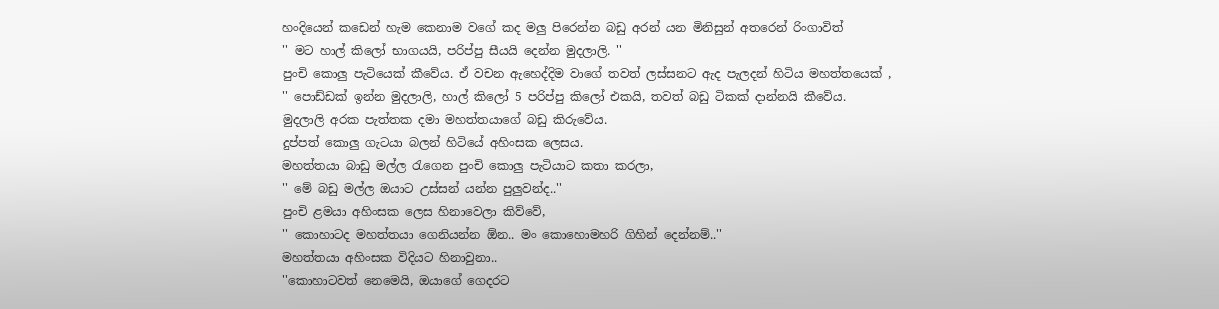හංදියෙන් කඩෙන් හැම කෙනාම වගේ කද මලු පිරෙන්න බඩු අරන් යන මිනිසුන් අතරෙන් රිංගාවිත්
'' මට හාල් කිලෝ භාගයයි, පරිප්පු සීයයි දෙන්න මුදලාලි. ''
පුංචි කොලු පැටියෙක් කීවේය. ඒ වචන ඇහෙද්දිම වාගේ තවත් ලස්සනට ඇද පැලදන් හිටිය මහත්තයෙක් ,
'' පොඩ්ඩක් ඉන්න මුදලාලි, හාල් කිලෝ 5 පරිප්පු කිලෝ එකයි, තවත් බඩු ටිකක් දාන්නයි කීවේය.
මුදලාලි අරක පැත්තක දමා මහත්තයාගේ බඩු කිරුවේය.
දුප්පත් කොලු ගැටයා බලන් හිටියේ අහිංසක ලෙසය.
මහත්තයා බාඩු මල්ල රැගෙන පුංචි කොලු පැටියාට කතා කරලා,
'' මේ බඩු මල්ල ඔයාට උස්සන් යන්න පුලුවන්ද..''
පුංචි ළමයා අහිංසක ලෙස හිනාවෙලා කිව්වේ,
'' කොහාටද මහත්තයා ගෙනියන්න ඕන.. මං කොහොමහරි ගිහින් දෙන්නම්..''
මහත්තයා අහිංසක විදියට හිනාවුනා..
''කොහාටවත් නෙමෙයි, ඔයාගේ ගෙදරට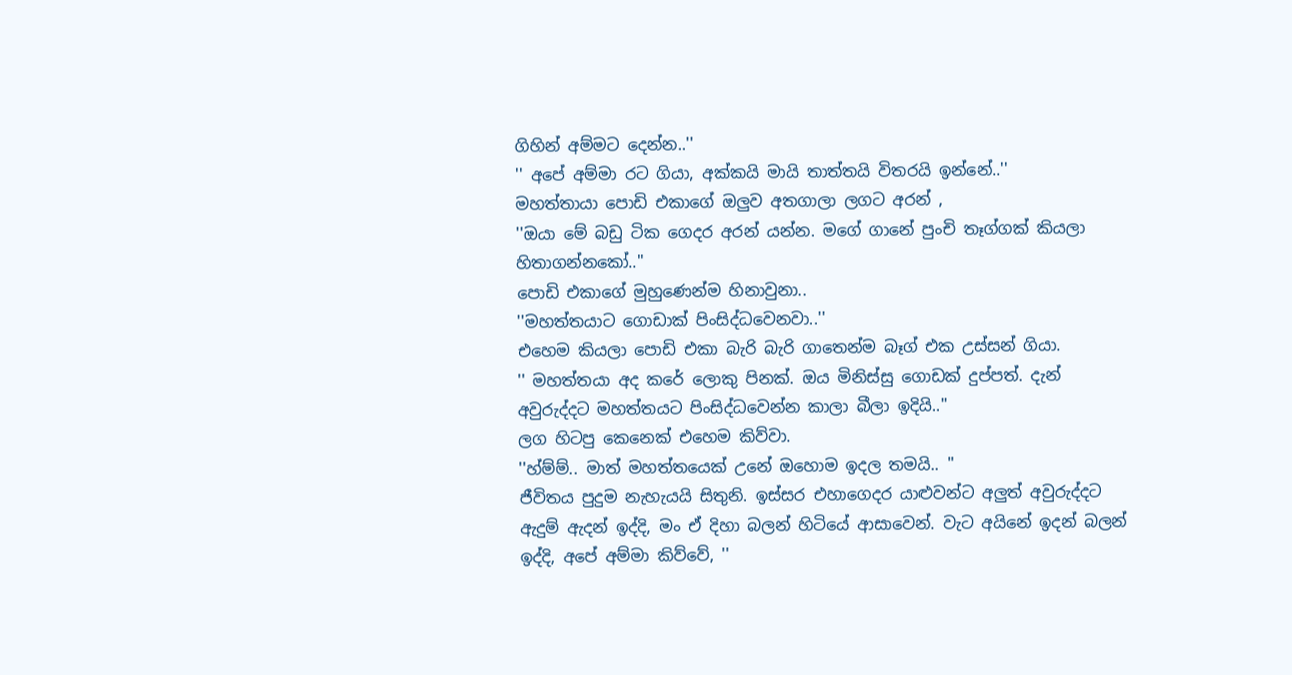ගිහින් අම්මට දෙන්න..''
'' අපේ අම්මා රට ගියා, අක්කයි මායි තාත්තයි විතරයි ඉන්නේ..''
මහත්තායා පොඩි එකාගේ ඔලුව අතගාලා ලගට අරන් ,
''ඔයා මේ බඩු ටික ගෙදර අරන් යන්න. මගේ ගානේ පුංචි තෑග්ගක් කියලා හිතාගන්නකෝ..''
පොඩි එකාගේ මුහුණෙන්ම හිනාවුනා..
''මහත්තයාට ගොඩාක් පිංසිද්ධවෙනවා..''
එහෙම කියලා පොඩි එකා බැරි බැරි ගාතෙන්ම බෑග් එක උස්සන් ගියා.
'' මහත්තයා අද කරේ ලොකු පිනක්. ඔය මිනිස්සු ගොඩක් දුප්පත්. දැන් අවුරුද්දට මහත්තයට පිංසිද්ධවෙන්න කාලා බීලා ඉදියි..''
ලග හිටපු කෙනෙක් එහෙම කිව්වා.
''හ්ම්ම්.. මාත් මහත්තයෙක් උනේ ඔහොම ඉදල තමයි.. ''
ජීවිතය පුදුම නැහැයයි සිතුනි. ඉස්සර එහාගෙදර යාළුවන්ට අලුත් අවුරුද්දට ඇදුම් ඇදන් ඉද්දි, මං ඒ දිහා බලන් හිටියේ ආසාවෙන්. වැට අයිනේ ඉදන් බලන් ඉද්දි, අපේ අම්මා කිව්වේ, ''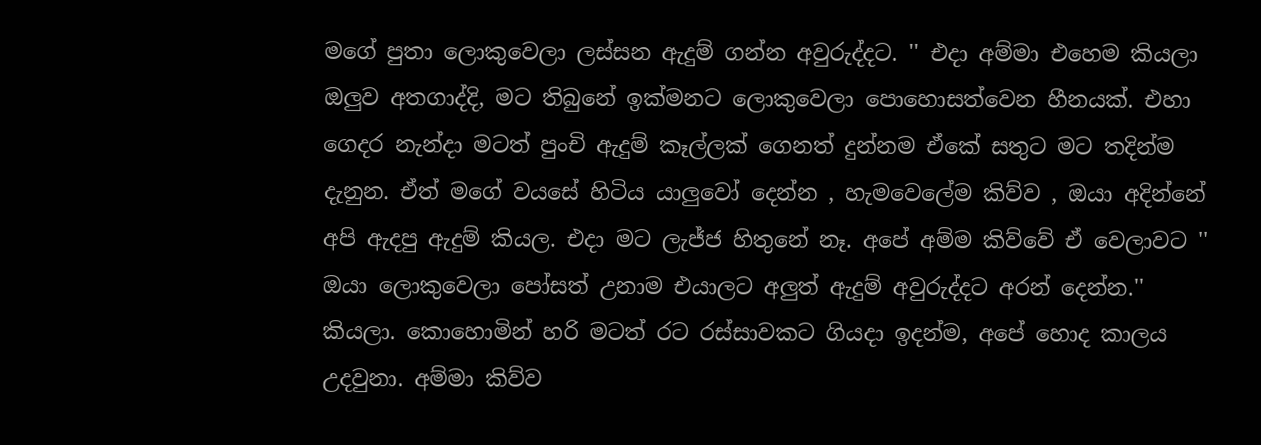මගේ පුතා ලොකුවෙලා ලස්සන ඇදුම් ගන්න අවුරුද්දට. '' එදා අම්මා එහෙම කියලා ඔලුව අතගාද්දි, මට තිබුනේ ඉක්මනට ලොකුවෙලා පොහොසත්වෙන හීනයක්. එහා ගෙදර නැන්දා මටත් පුංචි ඇදුම් කෑල්ලක් ගෙනත් දුන්නම ඒකේ සතුට මට තදින්ම දැනුන. ඒත් මගේ වයසේ හිටිය යාලුවෝ දෙන්න , හැමවෙලේම කිව්ව , ඔයා අදින්නේ අපි ඇදපු ඇදුම් කියල. එදා මට ලැජ්ජ හිතුනේ නෑ. අපේ අම්ම කිව්වේ ඒ වෙලාවට '' ඔයා ලොකුවෙලා පෝසත් උනාම එයාලට අලුත් ඇදුම් අවුරුද්දට අරන් දෙන්න.'' කියලා. කොහොමින් හරි මටත් රට රස්සාවකට ගියදා ඉදන්ම, අපේ හොද කාලය උදවුනා. අම්මා කිව්ව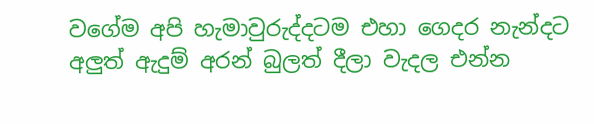වගේම අපි හැමාවුරුද්දටම එහා ගෙදර නැන්දට අලුත් ඇදුම් අරන් බුලත් දීලා වැදල එන්න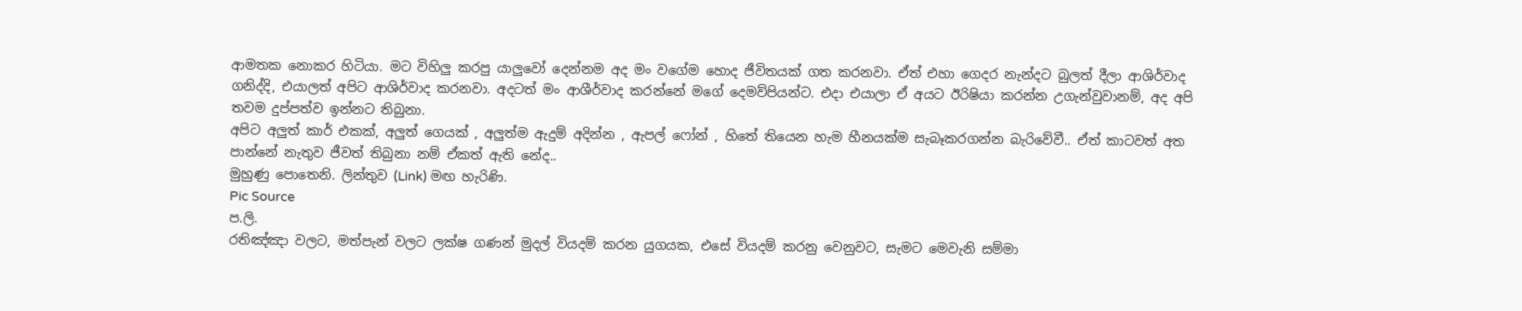ආමතක නොකර හිටියා. මට විහිලු කරපු යාලුවෝ දෙන්නම අද මං වගේම හොද ජීවිතයක් ගත කරනවා. ඒත් එහා ගෙදර නැන්දට බුලත් දීලා ආශිර්වාද ගනිද්දි, එයාලත් අපිට ආශිර්වාද කරනවා. අදටත් මං ආශීර්වාද කරන්නේ මගේ දෙමව්පියන්ට. එදා එයාලා ඒ අයට ඊරිෂියා කරන්න උගැන්වුවානම්, අද අපි තවම දුප්පත්ව ඉන්නට තිබුනා.
අපිට අලුත් කාර් එකක්, අලුත් ගෙයක් , අලුත්ම ඇදුම් අදින්න , ඇපල් ෆෝන් , හිතේ තියෙන හැම හීනයක්ම සැබෑකරගන්න බැරිවේවී.. ඒත් කාටවත් අත පාන්නේ නැතුව ජීවත් තිබුනා නම් ඒකත් ඇති නේද..
මුහුණු පොතෙනි. ලින්තුව (Link) මඟ හැරිණි.
Pic Source
ප.ලි.
රතිඤ්ඤා වලට, මත්පැන් වලට ලක්ෂ ගණන් මුදල් වියදම් කරන යුගයක, එසේ වියදම් කරනු වෙනුවට, සැමට මෙවැනි සම්මා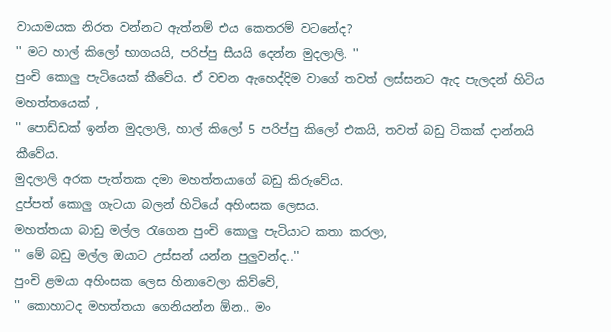වායාමයක නිරත වන්නට ඇත්නම් එය කෙතරම් වටනේද?
'' මට හාල් කිලෝ භාගයයි, පරිප්පු සීයයි දෙන්න මුදලාලි. ''
පුංචි කොලු පැටියෙක් කීවේය. ඒ වචන ඇහෙද්දිම වාගේ තවත් ලස්සනට ඇද පැලදන් හිටිය මහත්තයෙක් ,
'' පොඩ්ඩක් ඉන්න මුදලාලි, හාල් කිලෝ 5 පරිප්පු කිලෝ එකයි, තවත් බඩු ටිකක් දාන්නයි කීවේය.
මුදලාලි අරක පැත්තක දමා මහත්තයාගේ බඩු කිරුවේය.
දුප්පත් කොලු ගැටයා බලන් හිටියේ අහිංසක ලෙසය.
මහත්තයා බාඩු මල්ල රැගෙන පුංචි කොලු පැටියාට කතා කරලා,
'' මේ බඩු මල්ල ඔයාට උස්සන් යන්න පුලුවන්ද..''
පුංචි ළමයා අහිංසක ලෙස හිනාවෙලා කිව්වේ,
'' කොහාටද මහත්තයා ගෙනියන්න ඕන.. මං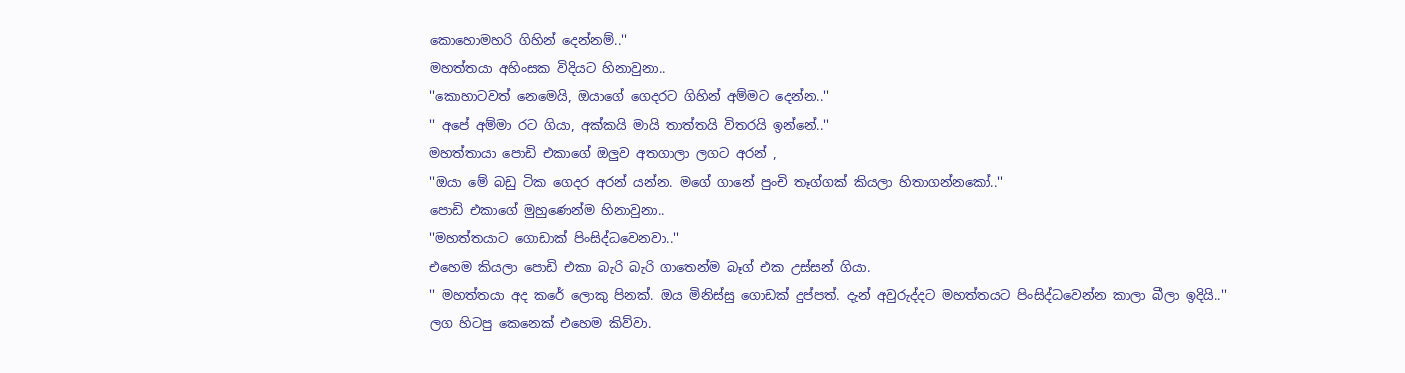කොහොමහරි ගිහින් දෙන්නම්..''
මහත්තයා අහිංසක විදියට හිනාවුනා..
''කොහාටවත් නෙමෙයි, ඔයාගේ ගෙදරට ගිහින් අම්මට දෙන්න..''
'' අපේ අම්මා රට ගියා, අක්කයි මායි තාත්තයි විතරයි ඉන්නේ..''
මහත්තායා පොඩි එකාගේ ඔලුව අතගාලා ලගට අරන් ,
''ඔයා මේ බඩු ටික ගෙදර අරන් යන්න. මගේ ගානේ පුංචි තෑග්ගක් කියලා හිතාගන්නකෝ..''
පොඩි එකාගේ මුහුණෙන්ම හිනාවුනා..
''මහත්තයාට ගොඩාක් පිංසිද්ධවෙනවා..''
එහෙම කියලා පොඩි එකා බැරි බැරි ගාතෙන්ම බෑග් එක උස්සන් ගියා.
'' මහත්තයා අද කරේ ලොකු පිනක්. ඔය මිනිස්සු ගොඩක් දුප්පත්. දැන් අවුරුද්දට මහත්තයට පිංසිද්ධවෙන්න කාලා බීලා ඉදියි..''
ලග හිටපු කෙනෙක් එහෙම කිව්වා.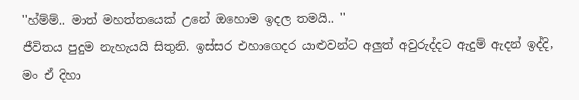''හ්ම්ම්.. මාත් මහත්තයෙක් උනේ ඔහොම ඉදල තමයි.. ''
ජීවිතය පුදුම නැහැයයි සිතුනි. ඉස්සර එහාගෙදර යාළුවන්ට අලුත් අවුරුද්දට ඇදුම් ඇදන් ඉද්දි, මං ඒ දිහා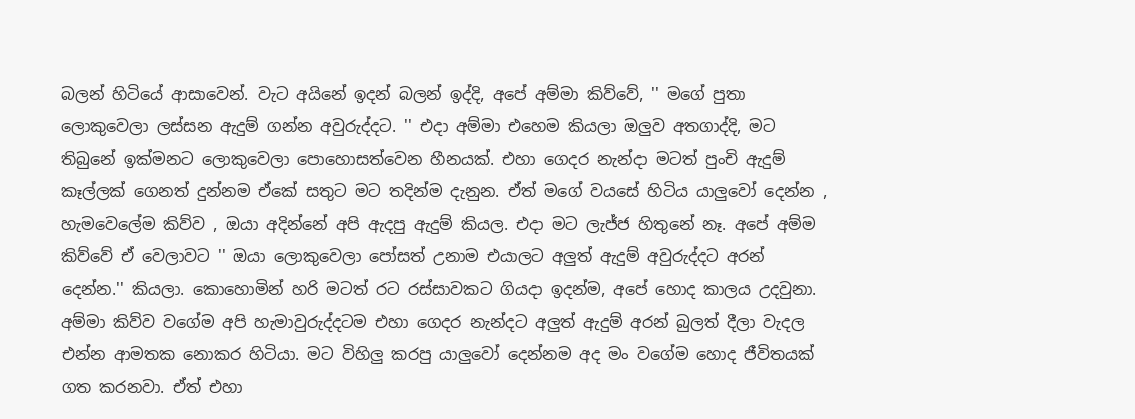බලන් හිටියේ ආසාවෙන්. වැට අයිනේ ඉදන් බලන් ඉද්දි, අපේ අම්මා කිව්වේ, '' මගේ පුතා ලොකුවෙලා ලස්සන ඇදුම් ගන්න අවුරුද්දට. '' එදා අම්මා එහෙම කියලා ඔලුව අතගාද්දි, මට තිබුනේ ඉක්මනට ලොකුවෙලා පොහොසත්වෙන හීනයක්. එහා ගෙදර නැන්දා මටත් පුංචි ඇදුම් කෑල්ලක් ගෙනත් දුන්නම ඒකේ සතුට මට තදින්ම දැනුන. ඒත් මගේ වයසේ හිටිය යාලුවෝ දෙන්න , හැමවෙලේම කිව්ව , ඔයා අදින්නේ අපි ඇදපු ඇදුම් කියල. එදා මට ලැජ්ජ හිතුනේ නෑ. අපේ අම්ම කිව්වේ ඒ වෙලාවට '' ඔයා ලොකුවෙලා පෝසත් උනාම එයාලට අලුත් ඇදුම් අවුරුද්දට අරන් දෙන්න.'' කියලා. කොහොමින් හරි මටත් රට රස්සාවකට ගියදා ඉදන්ම, අපේ හොද කාලය උදවුනා. අම්මා කිව්ව වගේම අපි හැමාවුරුද්දටම එහා ගෙදර නැන්දට අලුත් ඇදුම් අරන් බුලත් දීලා වැදල එන්න ආමතක නොකර හිටියා. මට විහිලු කරපු යාලුවෝ දෙන්නම අද මං වගේම හොද ජීවිතයක් ගත කරනවා. ඒත් එහා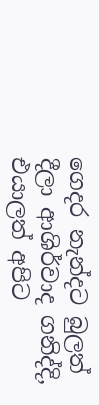ගෙදර නැන්දට බුලත් දීලා ආශිර්වාද ගනිද්දි, එයාලත් අපිට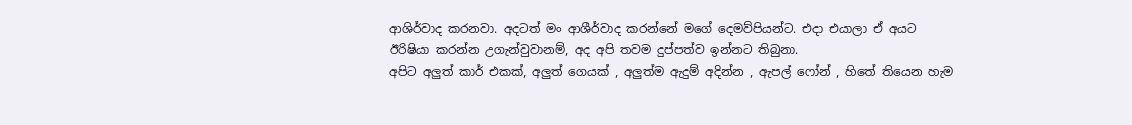ආශිර්වාද කරනවා. අදටත් මං ආශීර්වාද කරන්නේ මගේ දෙමව්පියන්ට. එදා එයාලා ඒ අයට ඊරිෂියා කරන්න උගැන්වුවානම්, අද අපි තවම දුප්පත්ව ඉන්නට තිබුනා.
අපිට අලුත් කාර් එකක්, අලුත් ගෙයක් , අලුත්ම ඇදුම් අදින්න , ඇපල් ෆෝන් , හිතේ තියෙන හැම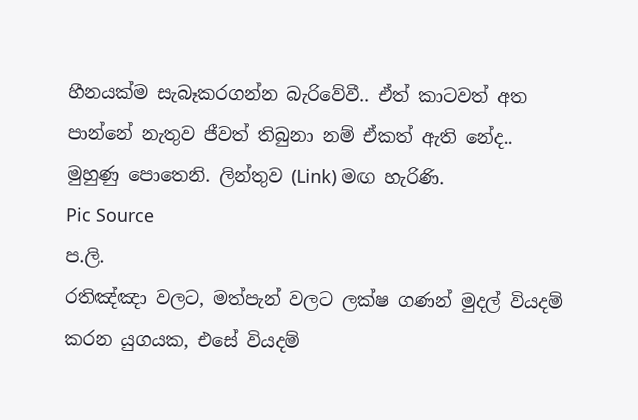හීනයක්ම සැබෑකරගන්න බැරිවේවී.. ඒත් කාටවත් අත පාන්නේ නැතුව ජීවත් තිබුනා නම් ඒකත් ඇති නේද..
මුහුණු පොතෙනි. ලින්තුව (Link) මඟ හැරිණි.
Pic Source
ප.ලි.
රතිඤ්ඤා වලට, මත්පැන් වලට ලක්ෂ ගණන් මුදල් වියදම් කරන යුගයක, එසේ වියදම්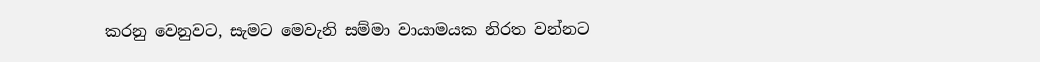කරනු වෙනුවට, සැමට මෙවැනි සම්මා වායාමයක නිරත වන්නට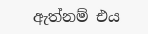ඇත්නම් එය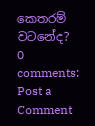කෙතරම් වටනේද?
0 comments:
Post a Comment